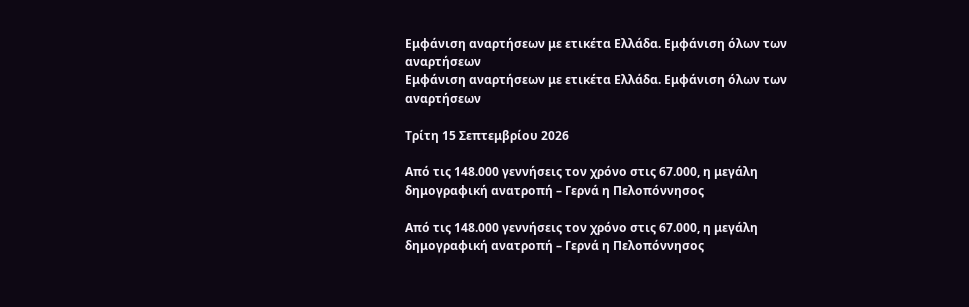Εμφάνιση αναρτήσεων με ετικέτα Ελλάδα. Εμφάνιση όλων των αναρτήσεων
Εμφάνιση αναρτήσεων με ετικέτα Ελλάδα. Εμφάνιση όλων των αναρτήσεων

Τρίτη 15 Σεπτεμβρίου 2026

Από τις 148.000 γεννήσεις τον χρόνο στις 67.000, η μεγάλη δημογραφική ανατροπή – Γερνά η Πελοπόννησος

Από τις 148.000 γεννήσεις τον χρόνο στις 67.000, η μεγάλη δημογραφική ανατροπή – Γερνά η Πελοπόννησος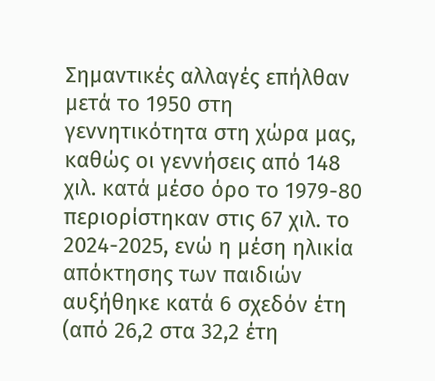Σημαντικές αλλαγές επήλθαν μετά το 1950 στη γεννητικότητα στη χώρα μας, καθώς οι γεννήσεις από 148 χιλ. κατά μέσο όρο το 1979-80 περιορίστηκαν στις 67 χιλ. το 2024-2025, ενώ η μέση ηλικία απόκτησης των παιδιών αυξήθηκε κατά 6 σχεδόν έτη (από 26,2 στα 32,2 έτη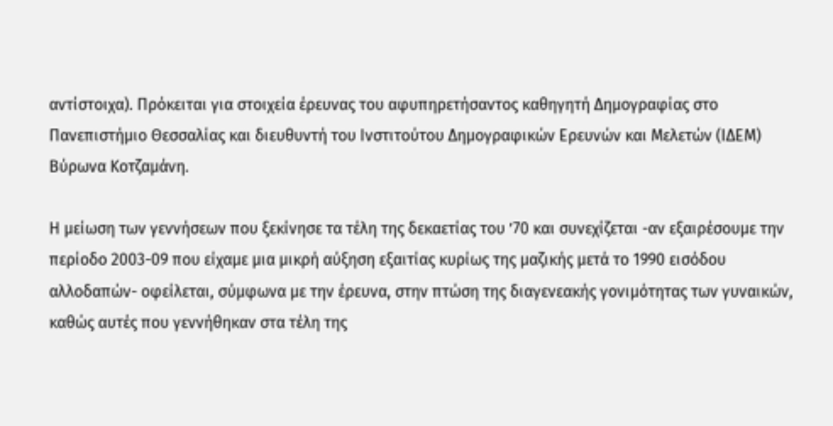αντίστοιχα). Πρόκειται για στοιχεία έρευνας του αφυπηρετήσαντος καθηγητή Δημογραφίας στο Πανεπιστήμιο Θεσσαλίας και διευθυντή του Ινστιτούτου Δημογραφικών Ερευνών και Μελετών (ΙΔΕΜ) Βύρωνα Κοτζαμάνη.

Η μείωση των γεννήσεων που ξεκίνησε τα τέλη της δεκαετίας του ’70 και συνεχίζεται -αν εξαιρέσουμε την περίοδο 2003-09 που είχαμε μια μικρή αύξηση εξαιτίας κυρίως της μαζικής μετά το 1990 εισόδου αλλοδαπών- οφείλεται, σύμφωνα με την έρευνα, στην πτώση της διαγενεακής γονιμότητας των γυναικών, καθώς αυτές που γεννήθηκαν στα τέλη της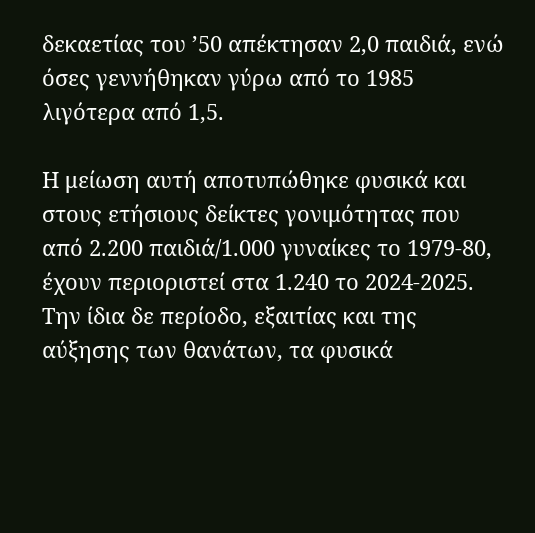δεκαετίας του ’50 απέκτησαν 2,0 παιδιά, ενώ όσες γεννήθηκαν γύρω από το 1985 λιγότερα από 1,5.

Η μείωση αυτή αποτυπώθηκε φυσικά και στους ετήσιους δείκτες γονιμότητας που από 2.200 παιδιά/1.000 γυναίκες το 1979-80, έχουν περιοριστεί στα 1.240 το 2024-2025. Την ίδια δε περίοδο, εξαιτίας και της αύξησης των θανάτων, τα φυσικά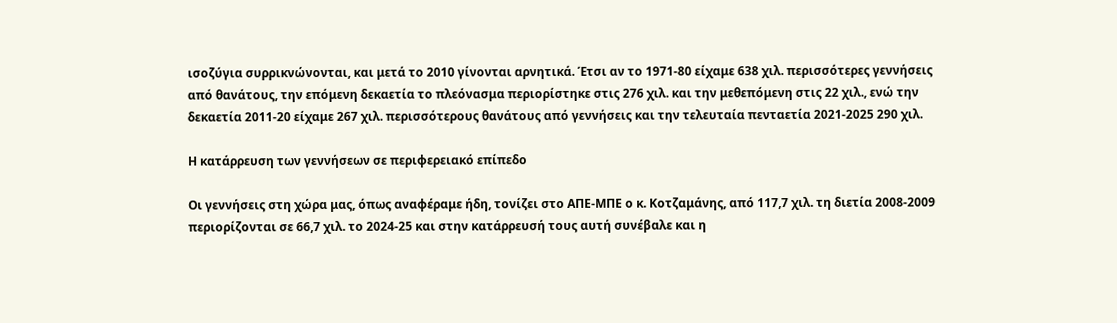ισοζύγια συρρικνώνονται, και μετά το 2010 γίνονται αρνητικά. Έτσι αν το 1971-80 είχαμε 638 χιλ. περισσότερες γεννήσεις από θανάτους, την επόμενη δεκαετία το πλεόνασμα περιορίστηκε στις 276 χιλ. και την μεθεπόμενη στις 22 χιλ., ενώ την δεκαετία 2011-20 είχαμε 267 χιλ. περισσότερους θανάτους από γεννήσεις και την τελευταία πενταετία 2021-2025 290 χιλ.

Η κατάρρευση των γεννήσεων σε περιφερειακό επίπεδο

Οι γεννήσεις στη χώρα μας, όπως αναφέραμε ήδη, τονίζει στο ΑΠΕ-ΜΠΕ ο κ. Κοτζαμάνης, από 117,7 χιλ. τη διετία 2008-2009 περιορίζονται σε 66,7 χιλ. το 2024-25 και στην κατάρρευσή τους αυτή συνέβαλε και η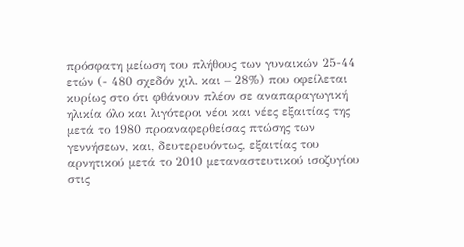πρόσφατη μείωση του πλήθους των γυναικών 25-44 ετών (- 480 σχεδόν χιλ. και – 28%) που οφείλεται κυρίως στο ότι φθάνουν πλέον σε αναπαραγωγική ηλικία όλο και λιγότεροι νέοι και νέες εξαιτίας της μετά το 1980 προαναφερθείσας πτώσης των γεννήσεων, και, δευτερευόντως, εξαιτίας του αρνητικού μετά το 2010 μεταναστευτικού ισοζυγίου στις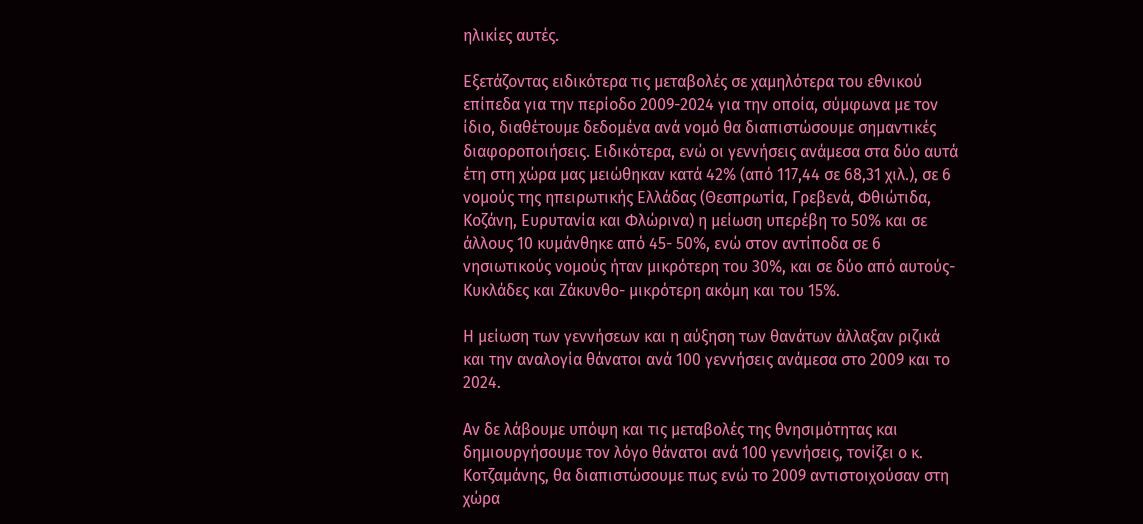ηλικίες αυτές.

Εξετάζοντας ειδικότερα τις μεταβολές σε χαμηλότερα του εθνικού επίπεδα για την περίοδο 2009-2024 για την οποία, σύμφωνα με τον ίδιο, διαθέτουμε δεδομένα ανά νομό θα διαπιστώσουμε σημαντικές διαφοροποιήσεις. Ειδικότερα, ενώ οι γεννήσεις ανάμεσα στα δύο αυτά έτη στη χώρα μας μειώθηκαν κατά 42% (από 117,44 σε 68,31 χιλ.), σε 6 νομούς της ηπειρωτικής Ελλάδας (Θεσπρωτία, Γρεβενά, Φθιώτιδα, Κοζάνη, Ευρυτανία και Φλώρινα) η μείωση υπερέβη το 50% και σε άλλους 10 κυμάνθηκε από 45- 50%, ενώ στον αντίποδα σε 6 νησιωτικούς νομούς ήταν μικρότερη του 30%, και σε δύο από αυτούς-Κυκλάδες και Ζάκυνθο- μικρότερη ακόμη και του 15%.

Η μείωση των γεννήσεων και η αύξηση των θανάτων άλλαξαν ριζικά και την αναλογία θάνατοι ανά 100 γεννήσεις ανάμεσα στο 2009 και το 2024.

Αν δε λάβουμε υπόψη και τις μεταβολές της θνησιμότητας και δημιουργήσουμε τον λόγο θάνατοι ανά 100 γεννήσεις, τονίζει ο κ. Κοτζαμάνης, θα διαπιστώσουμε πως ενώ το 2009 αντιστοιχούσαν στη χώρα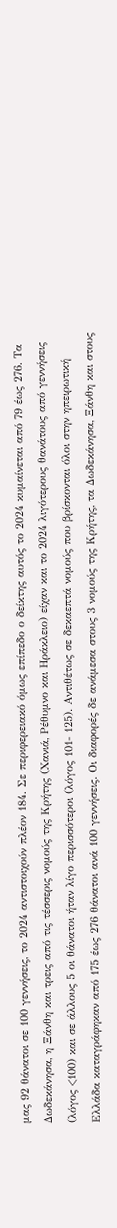μας 92 θάνατοι σε 100 γεννήσεις, το 2024 αντιστοιχούν πλέον 184. Σε περιφερειακό όμως επίπεδο ο δείκτης αυτός το 2024 κυμαίνεται από 79 έως 276. Τα Δωδεκάνησα, η Ξάνθη και τρεις από τις τέσσερις νομούς της Κρήτης (Χανιά, Ρέθυμνο και Ηράκλειο) είχαν και το 2024 λιγότερους θανάτους από γεννήσεις (λόγος <100) και σε άλλους 5 οι θάνατοι ήταν λίγο περισσότεροι (λόγος 101- 125). Αντιθέτως σε δεκαεπτά νομούς που βρίσκονται όλοι στην ηπειρωτική Ελλάδα καταγράφηκαν από 175 έως 276 θάνατοι ανά 100 γεννήσεις. Οι διαφορές δε ανάμεσα στους 3 νομούς της Κρήτης, τα Δωδεκάνησα, Ξάνθη και στους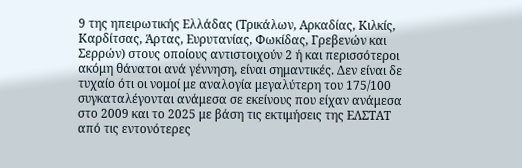9 της ηπειρωτικής Ελλάδας (Τρικάλων, Αρκαδίας, Κιλκίς, Καρδίτσας, Άρτας, Ευρυτανίας, Φωκίδας, Γρεβενών και Σερρών) στους οποίους αντιστοιχούν 2 ή και περισσότεροι ακόμη θάνατοι ανά γέννηση, είναι σημαντικές. Δεν είναι δε τυχαίο ότι οι νομοί με αναλογία μεγαλύτερη του 175/100 συγκαταλέγονται ανάμεσα σε εκείνους που είχαν ανάμεσα στο 2009 και το 2025 με βάση τις εκτιμήσεις της ΕΛΣΤΑΤ από τις εντονότερες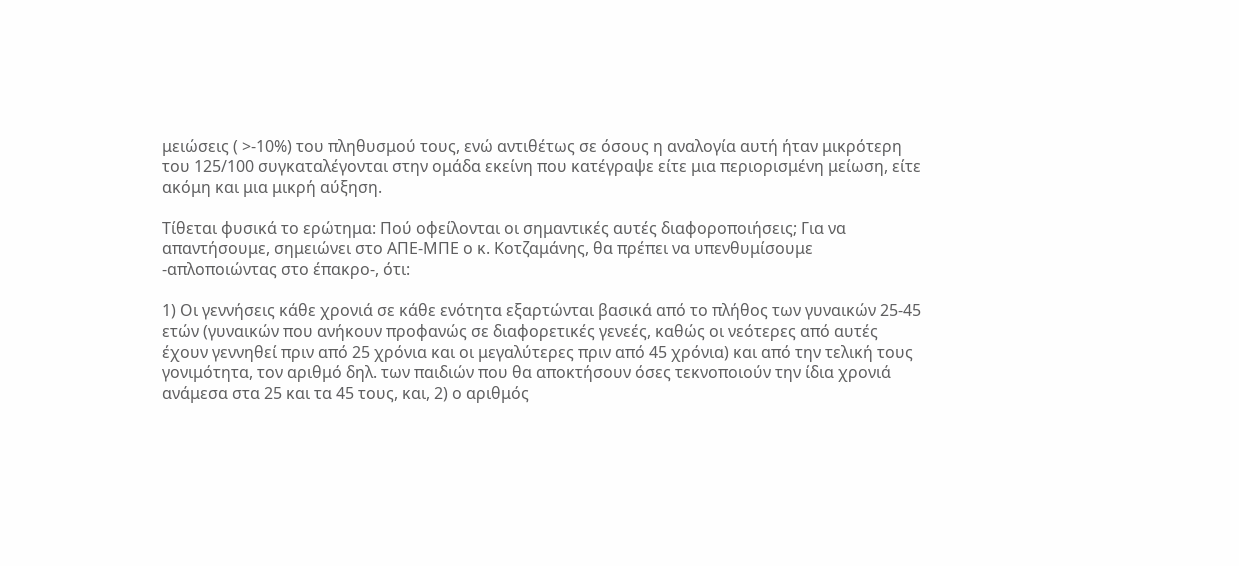μειώσεις ( >-10%) του πληθυσμού τους, ενώ αντιθέτως σε όσους η αναλογία αυτή ήταν μικρότερη του 125/100 συγκαταλέγονται στην ομάδα εκείνη που κατέγραψε είτε μια περιορισμένη μείωση, είτε ακόμη και μια μικρή αύξηση.

Τίθεται φυσικά το ερώτημα: Πού οφείλονται οι σημαντικές αυτές διαφοροποιήσεις; Για να απαντήσουμε, σημειώνει στο ΑΠΕ-ΜΠΕ ο κ. Κοτζαμάνης, θα πρέπει να υπενθυμίσουμε -απλοποιώντας στο έπακρο-, ότι:

1) Οι γεννήσεις κάθε χρονιά σε κάθε ενότητα εξαρτώνται βασικά από το πλήθος των γυναικών 25-45 ετών (γυναικών που ανήκουν προφανώς σε διαφορετικές γενεές, καθώς οι νεότερες από αυτές έχουν γεννηθεί πριν από 25 χρόνια και οι μεγαλύτερες πριν από 45 χρόνια) και από την τελική τους γονιμότητα, τον αριθμό δηλ. των παιδιών που θα αποκτήσουν όσες τεκνοποιούν την ίδια χρονιά ανάμεσα στα 25 και τα 45 τους, και, 2) ο αριθμός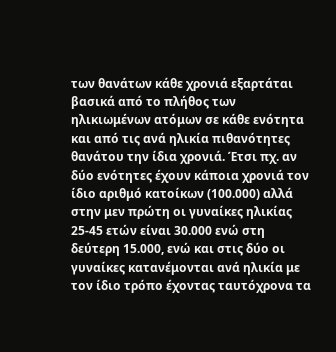των θανάτων κάθε χρονιά εξαρτάται βασικά από το πλήθος των ηλικιωμένων ατόμων σε κάθε ενότητα και από τις ανά ηλικία πιθανότητες θανάτου την ίδια χρονιά. Έτσι πχ. αν δύο ενότητες έχουν κάποια χρονιά τον ίδιο αριθμό κατοίκων (100.000) αλλά στην μεν πρώτη οι γυναίκες ηλικίας 25-45 ετών είναι 30.000 ενώ στη δεύτερη 15.000, ενώ και στις δύο οι γυναίκες κατανέμονται ανά ηλικία με τον ίδιο τρόπο έχοντας ταυτόχρονα τα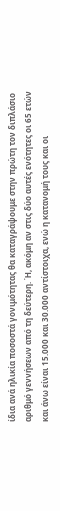ίδια ανά ηλικία ποσοστά γονιμότητας θα καταγράψουμε στην πρώτη τον διπλάσιο αριθμό γεννήσεων από τη δεύτερη. Ή, ακόμη αν στις δύο αυτές ενότητες οι 65 ετών και άνω είναι 15.000 και 30.000 αντίστοιχα, ενώ η κατανομή τους και οι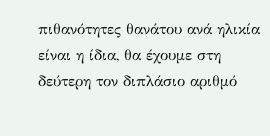πιθανότητες θανάτου ανά ηλικία είναι η ίδια, θα έχουμε στη δεύτερη τον διπλάσιο αριθμό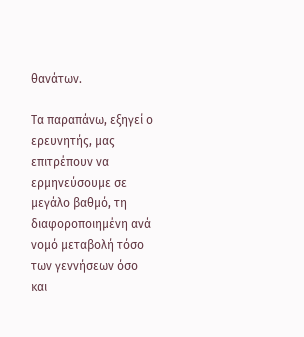θανάτων.

Τα παραπάνω, εξηγεί ο ερευνητής, μας επιτρέπουν να ερμηνεύσουμε σε μεγάλο βαθμό, τη διαφοροποιημένη ανά νομό μεταβολή τόσο των γεννήσεων όσο και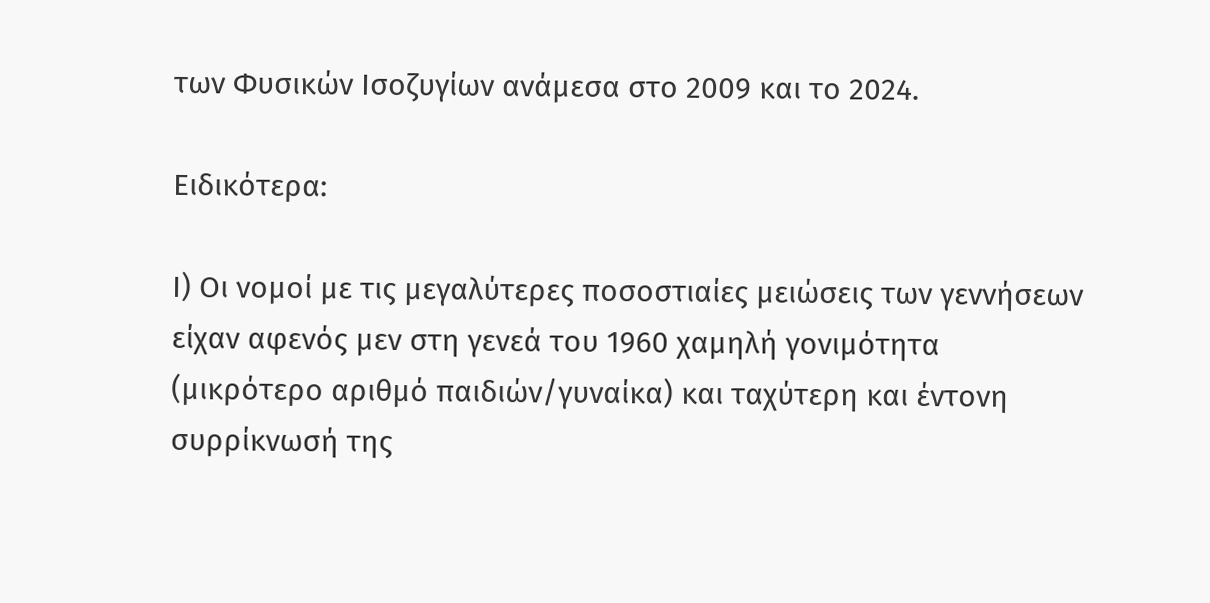των Φυσικών Ισοζυγίων ανάμεσα στο 2009 και το 2024.

Ειδικότερα:

Ι) Οι νομοί με τις μεγαλύτερες ποσοστιαίες μειώσεις των γεννήσεων είχαν αφενός μεν στη γενεά του 1960 χαμηλή γονιμότητα (μικρότερο αριθμό παιδιών/γυναίκα) και ταχύτερη και έντονη συρρίκνωσή της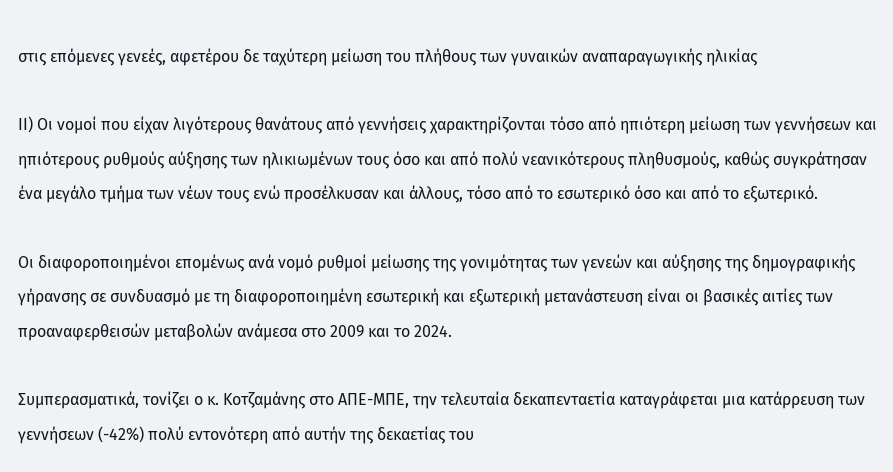στις επόμενες γενεές, αφετέρου δε ταχύτερη μείωση του πλήθους των γυναικών αναπαραγωγικής ηλικίας

ΙΙ) Οι νομοί που είχαν λιγότερους θανάτους από γεννήσεις χαρακτηρίζονται τόσο από ηπιότερη μείωση των γεννήσεων και ηπιότερους ρυθμούς αύξησης των ηλικιωμένων τους όσο και από πολύ νεανικότερους πληθυσμούς, καθώς συγκράτησαν ένα μεγάλο τμήμα των νέων τους ενώ προσέλκυσαν και άλλους, τόσο από το εσωτερικό όσο και από το εξωτερικό.

Οι διαφοροποιημένοι επομένως ανά νομό ρυθμοί μείωσης της γονιμότητας των γενεών και αύξησης της δημογραφικής γήρανσης σε συνδυασμό με τη διαφοροποιημένη εσωτερική και εξωτερική μετανάστευση είναι οι βασικές αιτίες των προαναφερθεισών μεταβολών ανάμεσα στο 2009 και το 2024.

Συμπερασματικά, τονίζει ο κ. Κοτζαμάνης στο ΑΠΕ-ΜΠΕ, την τελευταία δεκαπενταετία καταγράφεται μια κατάρρευση των γεννήσεων (-42%) πολύ εντονότερη από αυτήν της δεκαετίας του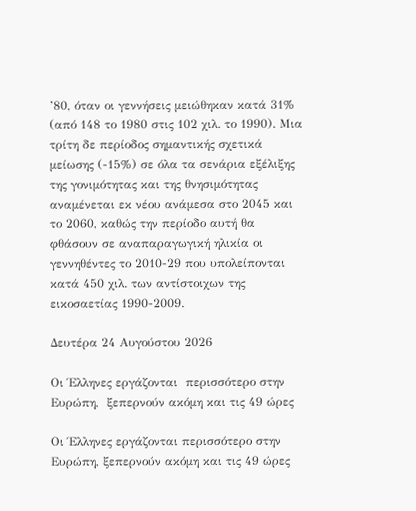’80, όταν οι γεννήσεις μειώθηκαν κατά 31% (από 148 το 1980 στις 102 χιλ. το 1990). Μια τρίτη δε περίοδος σημαντικής σχετικά μείωσης (-15%) σε όλα τα σενάρια εξέλιξης της γονιμότητας και της θνησιμότητας αναμένεται εκ νέου ανάμεσα στο 2045 και το 2060, καθώς την περίοδο αυτή θα φθάσουν σε αναπαραγωγική ηλικία οι γεννηθέντες το 2010-29 που υπολείπονται κατά 450 χιλ. των αντίστοιχων της εικοσαετίας 1990-2009.

Δευτέρα 24 Αυγούστου 2026

Οι Έλληνες εργάζονται  περισσότερο στην Ευρώπη,  ξεπερνούν ακόμη και τις 49 ώρες

Οι Έλληνες εργάζονται περισσότερο στην Ευρώπη, ξεπερνούν ακόμη και τις 49 ώρες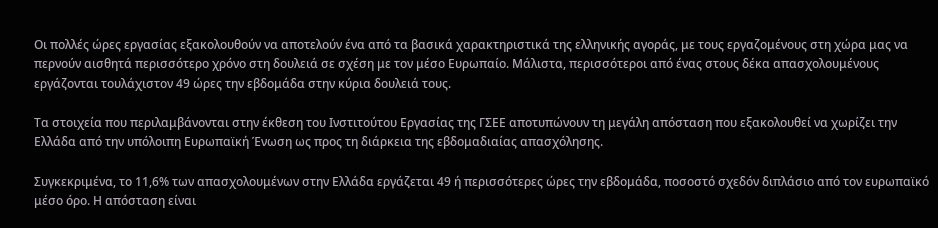Οι πολλές ώρες εργασίας εξακολουθούν να αποτελούν ένα από τα βασικά χαρακτηριστικά της ελληνικής αγοράς, με τους εργαζομένους στη χώρα μας να περνούν αισθητά περισσότερο χρόνο στη δουλειά σε σχέση με τον μέσο Ευρωπαίο. Μάλιστα, περισσότεροι από ένας στους δέκα απασχολουμένους εργάζονται τουλάχιστον 49 ώρες την εβδομάδα στην κύρια δουλειά τους.

Τα στοιχεία που περιλαμβάνονται στην έκθεση του Ινστιτούτου Εργασίας της ΓΣΕΕ αποτυπώνουν τη μεγάλη απόσταση που εξακολουθεί να χωρίζει την Ελλάδα από την υπόλοιπη Ευρωπαϊκή Ένωση ως προς τη διάρκεια της εβδομαδιαίας απασχόλησης.

Συγκεκριμένα, το 11,6% των απασχολουμένων στην Ελλάδα εργάζεται 49 ή περισσότερες ώρες την εβδομάδα, ποσοστό σχεδόν διπλάσιο από τον ευρωπαϊκό μέσο όρο. Η απόσταση είναι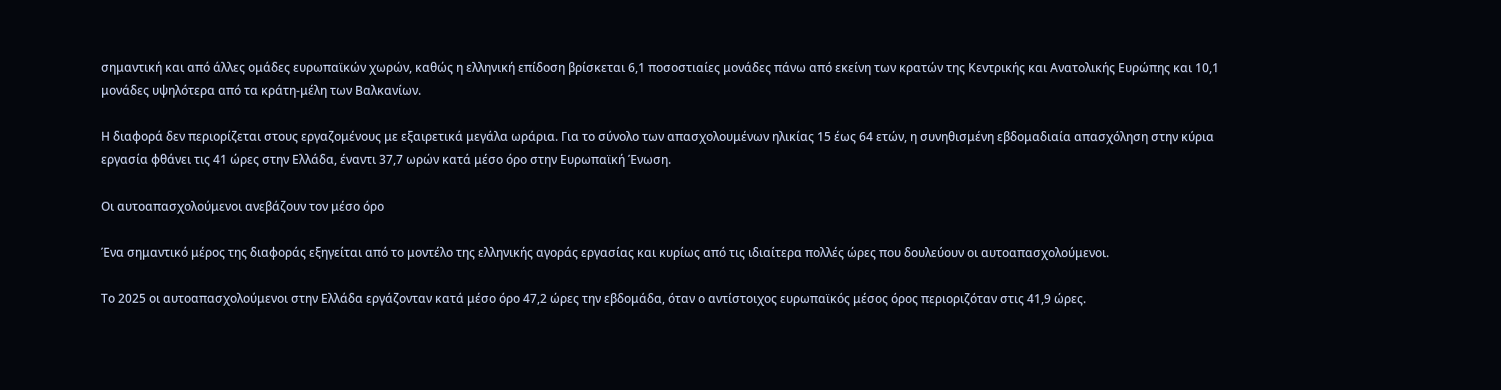σημαντική και από άλλες ομάδες ευρωπαϊκών χωρών, καθώς η ελληνική επίδοση βρίσκεται 6,1 ποσοστιαίες μονάδες πάνω από εκείνη των κρατών της Κεντρικής και Ανατολικής Ευρώπης και 10,1 μονάδες υψηλότερα από τα κράτη-μέλη των Βαλκανίων.

Η διαφορά δεν περιορίζεται στους εργαζομένους με εξαιρετικά μεγάλα ωράρια. Για το σύνολο των απασχολουμένων ηλικίας 15 έως 64 ετών, η συνηθισμένη εβδομαδιαία απασχόληση στην κύρια εργασία φθάνει τις 41 ώρες στην Ελλάδα, έναντι 37,7 ωρών κατά μέσο όρο στην Ευρωπαϊκή Ένωση.

Οι αυτοαπασχολούμενοι ανεβάζουν τον μέσο όρο

Ένα σημαντικό μέρος της διαφοράς εξηγείται από το μοντέλο της ελληνικής αγοράς εργασίας και κυρίως από τις ιδιαίτερα πολλές ώρες που δουλεύουν οι αυτοαπασχολούμενοι.

Το 2025 οι αυτοαπασχολούμενοι στην Ελλάδα εργάζονταν κατά μέσο όρο 47,2 ώρες την εβδομάδα, όταν ο αντίστοιχος ευρωπαϊκός μέσος όρος περιοριζόταν στις 41,9 ώρες.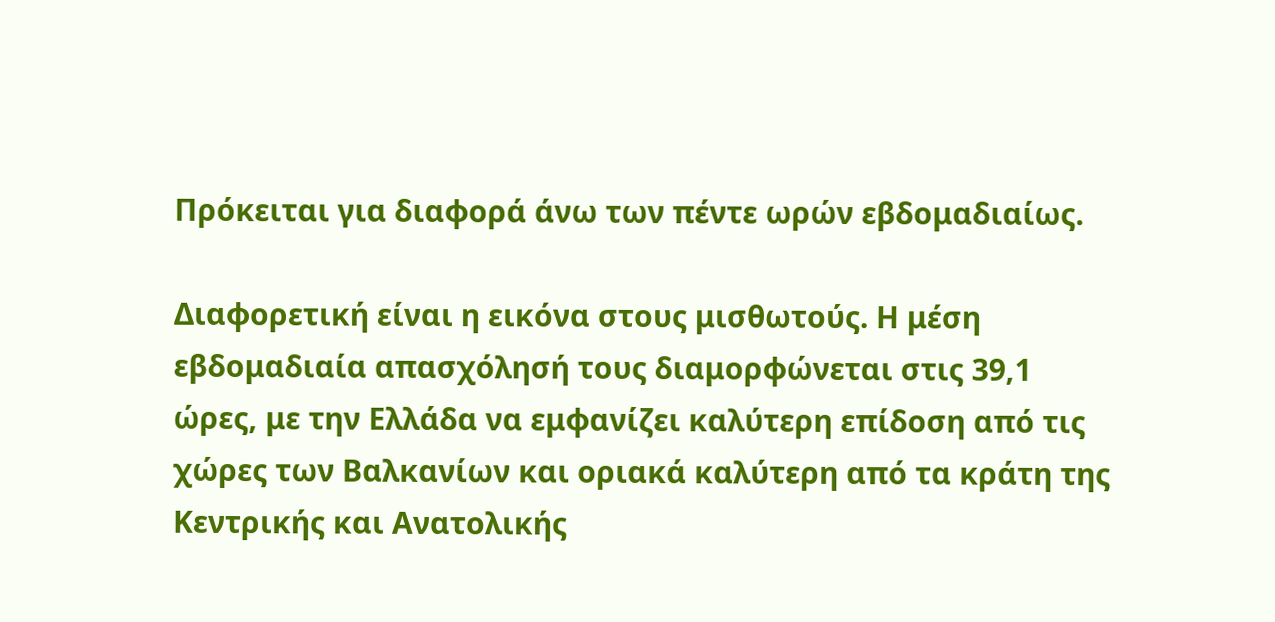Πρόκειται για διαφορά άνω των πέντε ωρών εβδομαδιαίως.

Διαφορετική είναι η εικόνα στους μισθωτούς. Η μέση εβδομαδιαία απασχόλησή τους διαμορφώνεται στις 39,1 ώρες, με την Ελλάδα να εμφανίζει καλύτερη επίδοση από τις χώρες των Βαλκανίων και οριακά καλύτερη από τα κράτη της Κεντρικής και Ανατολικής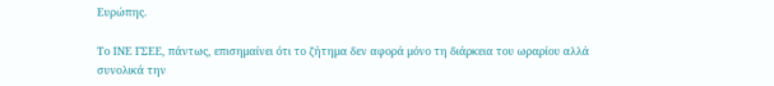Ευρώπης.

Το ΙΝΕ ΓΣΕΕ, πάντως, επισημαίνει ότι το ζήτημα δεν αφορά μόνο τη διάρκεια του ωραρίου αλλά συνολικά την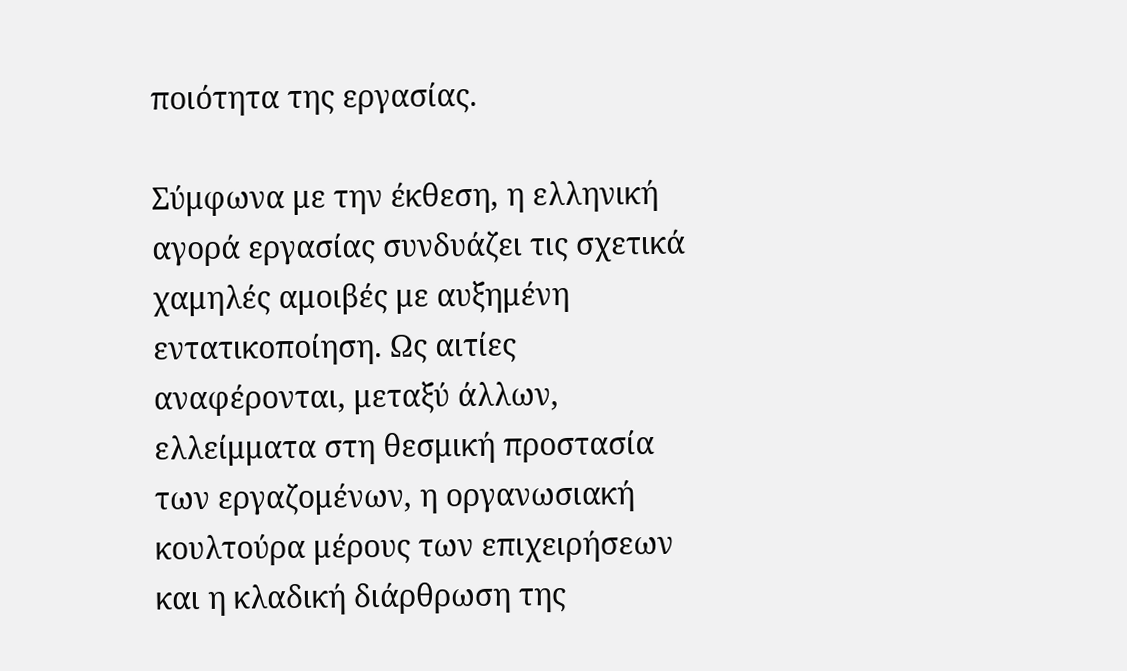ποιότητα της εργασίας.

Σύμφωνα με την έκθεση, η ελληνική αγορά εργασίας συνδυάζει τις σχετικά χαμηλές αμοιβές με αυξημένη εντατικοποίηση. Ως αιτίες αναφέρονται, μεταξύ άλλων, ελλείμματα στη θεσμική προστασία των εργαζομένων, η οργανωσιακή κουλτούρα μέρους των επιχειρήσεων και η κλαδική διάρθρωση της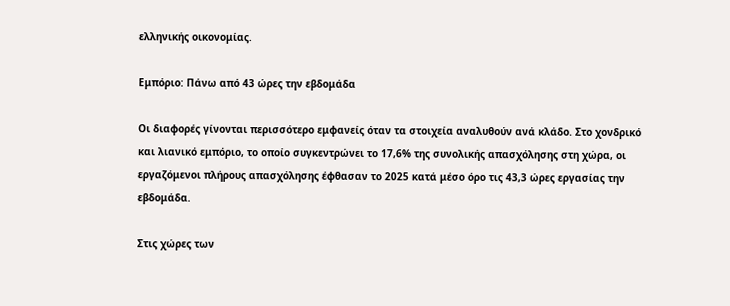ελληνικής οικονομίας.

Εμπόριο: Πάνω από 43 ώρες την εβδομάδα

Οι διαφορές γίνονται περισσότερο εμφανείς όταν τα στοιχεία αναλυθούν ανά κλάδο. Στο χονδρικό και λιανικό εμπόριο, το οποίο συγκεντρώνει το 17,6% της συνολικής απασχόλησης στη χώρα, οι εργαζόμενοι πλήρους απασχόλησης έφθασαν το 2025 κατά μέσο όρο τις 43,3 ώρες εργασίας την εβδομάδα.

Στις χώρες των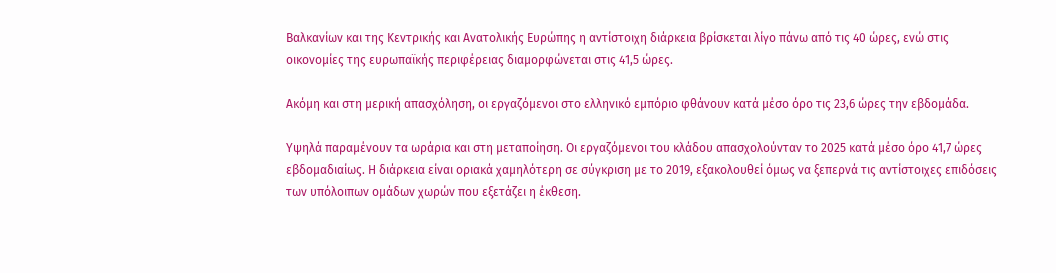Βαλκανίων και της Κεντρικής και Ανατολικής Ευρώπης η αντίστοιχη διάρκεια βρίσκεται λίγο πάνω από τις 40 ώρες, ενώ στις οικονομίες της ευρωπαϊκής περιφέρειας διαμορφώνεται στις 41,5 ώρες.

Ακόμη και στη μερική απασχόληση, οι εργαζόμενοι στο ελληνικό εμπόριο φθάνουν κατά μέσο όρο τις 23,6 ώρες την εβδομάδα.

Υψηλά παραμένουν τα ωράρια και στη μεταποίηση. Οι εργαζόμενοι του κλάδου απασχολούνταν το 2025 κατά μέσο όρο 41,7 ώρες εβδομαδιαίως. Η διάρκεια είναι οριακά χαμηλότερη σε σύγκριση με το 2019, εξακολουθεί όμως να ξεπερνά τις αντίστοιχες επιδόσεις των υπόλοιπων ομάδων χωρών που εξετάζει η έκθεση.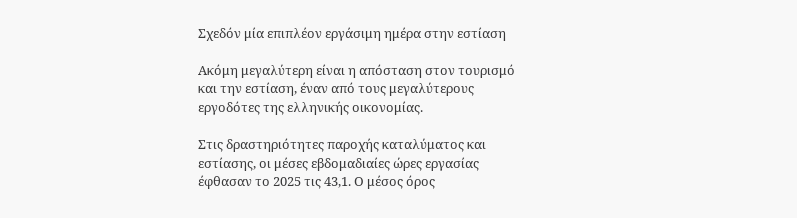Σχεδόν μία επιπλέον εργάσιμη ημέρα στην εστίαση

Ακόμη μεγαλύτερη είναι η απόσταση στον τουρισμό και την εστίαση, έναν από τους μεγαλύτερους εργοδότες της ελληνικής οικονομίας.

Στις δραστηριότητες παροχής καταλύματος και εστίασης, οι μέσες εβδομαδιαίες ώρες εργασίας έφθασαν το 2025 τις 43,1. Ο μέσος όρος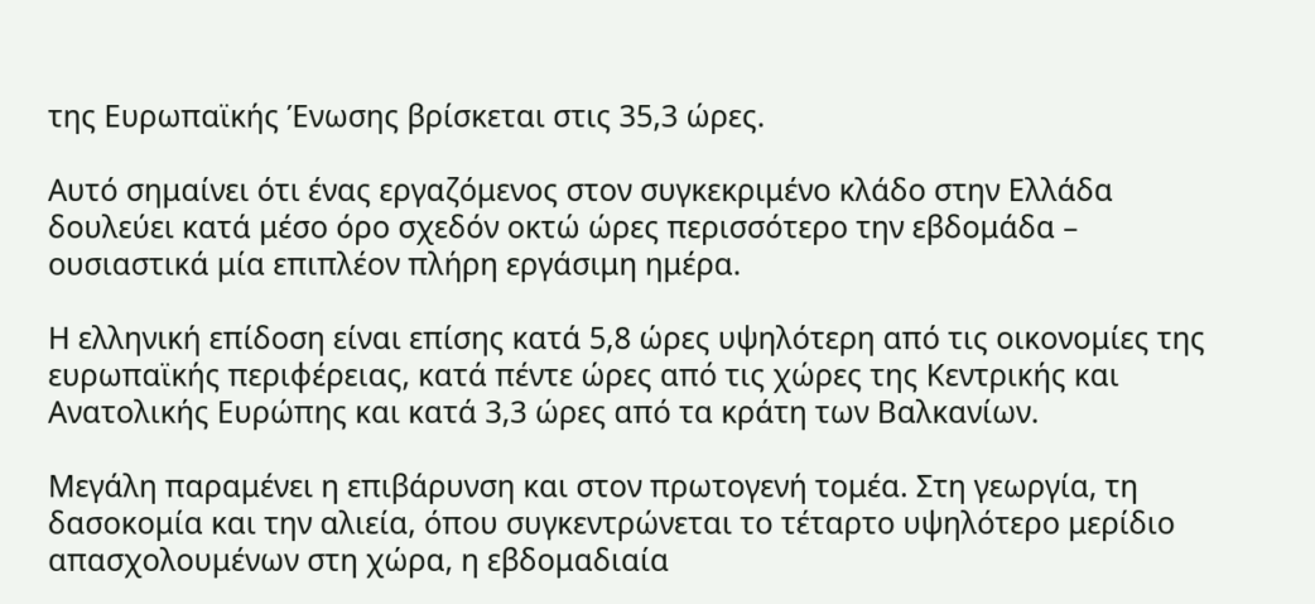της Ευρωπαϊκής Ένωσης βρίσκεται στις 35,3 ώρες.

Αυτό σημαίνει ότι ένας εργαζόμενος στον συγκεκριμένο κλάδο στην Ελλάδα δουλεύει κατά μέσο όρο σχεδόν οκτώ ώρες περισσότερο την εβδομάδα – ουσιαστικά μία επιπλέον πλήρη εργάσιμη ημέρα.

Η ελληνική επίδοση είναι επίσης κατά 5,8 ώρες υψηλότερη από τις οικονομίες της ευρωπαϊκής περιφέρειας, κατά πέντε ώρες από τις χώρες της Κεντρικής και Ανατολικής Ευρώπης και κατά 3,3 ώρες από τα κράτη των Βαλκανίων.

Μεγάλη παραμένει η επιβάρυνση και στον πρωτογενή τομέα. Στη γεωργία, τη δασοκομία και την αλιεία, όπου συγκεντρώνεται το τέταρτο υψηλότερο μερίδιο απασχολουμένων στη χώρα, η εβδομαδιαία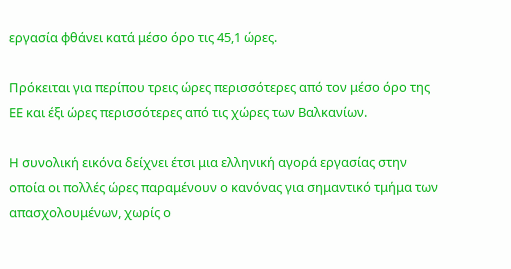εργασία φθάνει κατά μέσο όρο τις 45,1 ώρες.

Πρόκειται για περίπου τρεις ώρες περισσότερες από τον μέσο όρο της ΕΕ και έξι ώρες περισσότερες από τις χώρες των Βαλκανίων.

Η συνολική εικόνα δείχνει έτσι μια ελληνική αγορά εργασίας στην οποία οι πολλές ώρες παραμένουν ο κανόνας για σημαντικό τμήμα των απασχολουμένων, χωρίς ο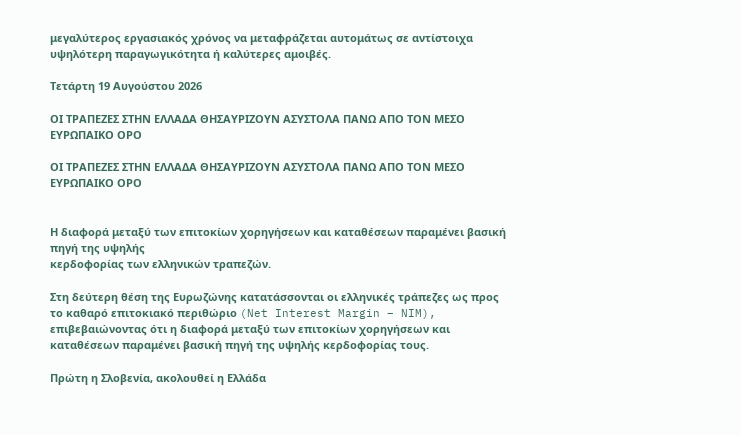μεγαλύτερος εργασιακός χρόνος να μεταφράζεται αυτομάτως σε αντίστοιχα υψηλότερη παραγωγικότητα ή καλύτερες αμοιβές.

Τετάρτη 19 Αυγούστου 2026

ΟΙ ΤΡΑΠΕΖΕΣ ΣΤΗΝ ΕΛΛΑΔΑ ΘΗΣΑΥΡΙΖΟΥΝ ΑΣΥΣΤΟΛΑ ΠΑΝΩ ΑΠΟ ΤΟΝ ΜΕΣΟ ΕΥΡΩΠΑΙΚΟ ΟΡΟ

ΟΙ ΤΡΑΠΕΖΕΣ ΣΤΗΝ ΕΛΛΑΔΑ ΘΗΣΑΥΡΙΖΟΥΝ ΑΣΥΣΤΟΛΑ ΠΑΝΩ ΑΠΟ ΤΟΝ ΜΕΣΟ ΕΥΡΩΠΑΙΚΟ ΟΡΟ


Η διαφορά μεταξύ των επιτοκίων χορηγήσεων και καταθέσεων παραμένει βασική πηγή της υψηλής
κερδοφορίας των ελληνικών τραπεζών.

Στη δεύτερη θέση της Ευρωζώνης κατατάσσονται οι ελληνικές τράπεζες ως προς το καθαρό επιτοκιακό περιθώριο (Net Interest Margin – NIM), επιβεβαιώνοντας ότι η διαφορά μεταξύ των επιτοκίων χορηγήσεων και καταθέσεων παραμένει βασική πηγή της υψηλής κερδοφορίας τους.

Πρώτη η Σλοβενία, ακολουθεί η Ελλάδα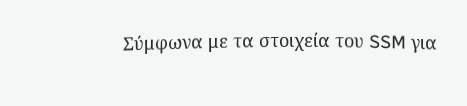Σύμφωνα με τα στοιχεία του SSM για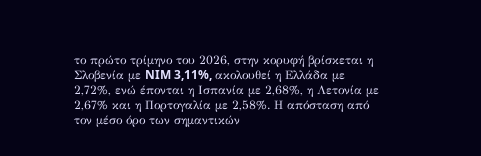το πρώτο τρίμηνο του 2026, στην κορυφή βρίσκεται η Σλοβενία με NIM 3,11%, ακολουθεί η Ελλάδα με 2,72%, ενώ έπονται η Ισπανία με 2,68%, η Λετονία με 2,67% και η Πορτογαλία με 2,58%. Η απόσταση από τον μέσο όρο των σημαντικών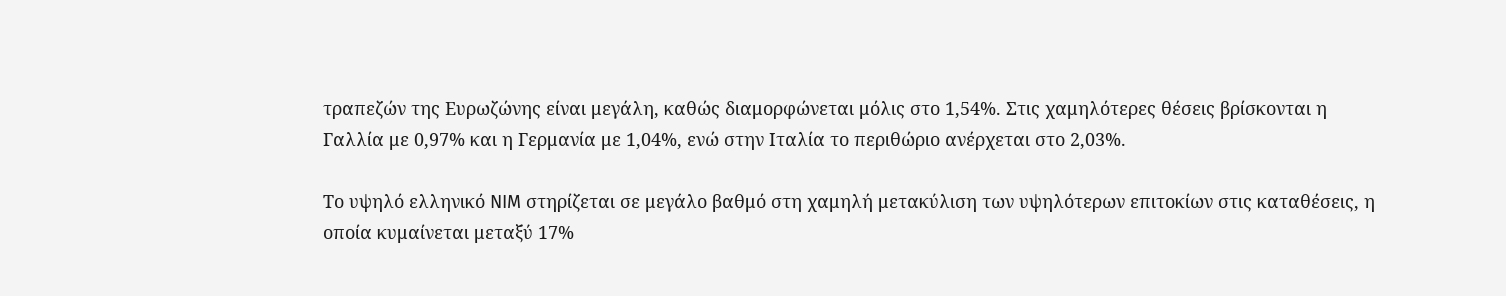τραπεζών της Ευρωζώνης είναι μεγάλη, καθώς διαμορφώνεται μόλις στο 1,54%. Στις χαμηλότερες θέσεις βρίσκονται η Γαλλία με 0,97% και η Γερμανία με 1,04%, ενώ στην Ιταλία το περιθώριο ανέρχεται στο 2,03%.

Το υψηλό ελληνικό NIM στηρίζεται σε μεγάλο βαθμό στη χαμηλή μετακύλιση των υψηλότερων επιτοκίων στις καταθέσεις, η οποία κυμαίνεται μεταξύ 17%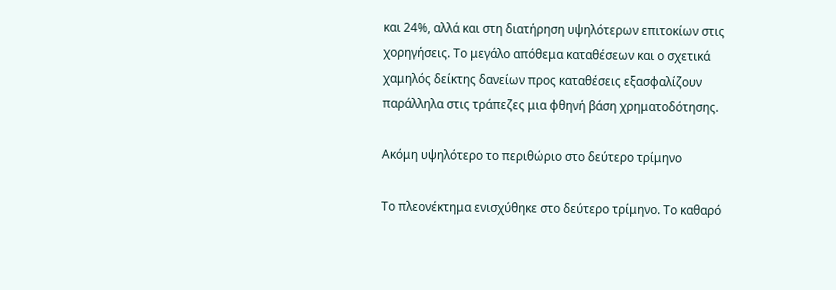και 24%, αλλά και στη διατήρηση υψηλότερων επιτοκίων στις χορηγήσεις. Το μεγάλο απόθεμα καταθέσεων και ο σχετικά χαμηλός δείκτης δανείων προς καταθέσεις εξασφαλίζουν παράλληλα στις τράπεζες μια φθηνή βάση χρηματοδότησης.

Ακόμη υψηλότερο το περιθώριο στο δεύτερο τρίμηνο

Το πλεονέκτημα ενισχύθηκε στο δεύτερο τρίμηνο. Το καθαρό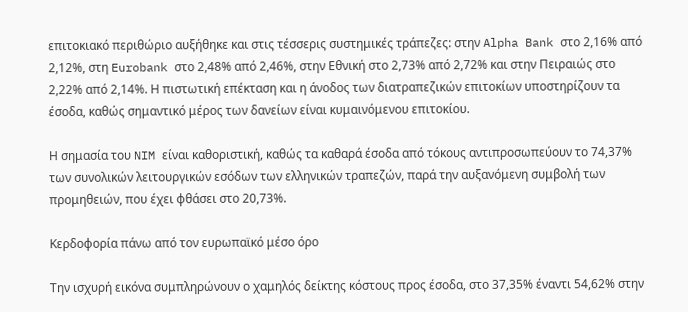επιτοκιακό περιθώριο αυξήθηκε και στις τέσσερις συστημικές τράπεζες: στην Alpha Bank στο 2,16% από 2,12%, στη Eurobank στο 2,48% από 2,46%, στην Εθνική στο 2,73% από 2,72% και στην Πειραιώς στο 2,22% από 2,14%. Η πιστωτική επέκταση και η άνοδος των διατραπεζικών επιτοκίων υποστηρίζουν τα έσοδα, καθώς σημαντικό μέρος των δανείων είναι κυμαινόμενου επιτοκίου.

Η σημασία του NIM είναι καθοριστική, καθώς τα καθαρά έσοδα από τόκους αντιπροσωπεύουν το 74,37% των συνολικών λειτουργικών εσόδων των ελληνικών τραπεζών, παρά την αυξανόμενη συμβολή των προμηθειών, που έχει φθάσει στο 20,73%.

Κερδοφορία πάνω από τον ευρωπαϊκό μέσο όρο

Την ισχυρή εικόνα συμπληρώνουν ο χαμηλός δείκτης κόστους προς έσοδα, στο 37,35% έναντι 54,62% στην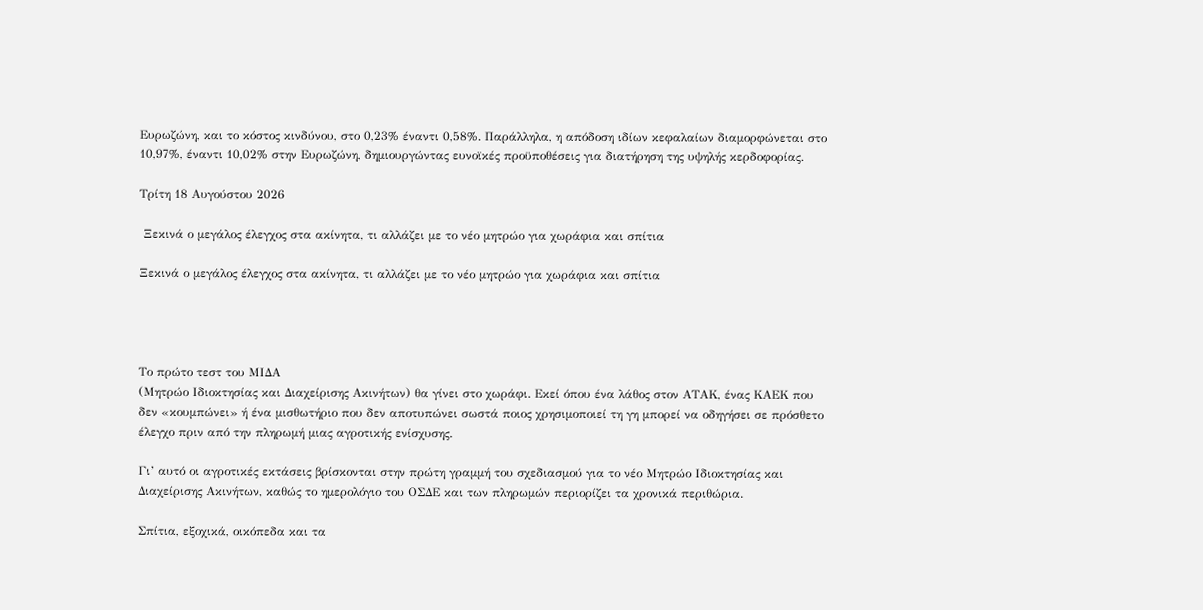Ευρωζώνη, και το κόστος κινδύνου, στο 0,23% έναντι 0,58%. Παράλληλα, η απόδοση ιδίων κεφαλαίων διαμορφώνεται στο 10,97%, έναντι 10,02% στην Ευρωζώνη, δημιουργώντας ευνοϊκές προϋποθέσεις για διατήρηση της υψηλής κερδοφορίας.

Τρίτη 18 Αυγούστου 2026

 Ξεκινά ο μεγάλος έλεγχος στα ακίνητα, τι αλλάζει με το νέο μητρώο για χωράφια και σπίτια

Ξεκινά ο μεγάλος έλεγχος στα ακίνητα, τι αλλάζει με το νέο μητρώο για χωράφια και σπίτια




Το πρώτο τεστ του ΜΙΔΑ
(Μητρώο Ιδιοκτησίας και Διαχείρισης Ακινήτων) θα γίνει στο χωράφι. Εκεί όπου ένα λάθος στον ΑΤΑΚ, ένας ΚΑΕΚ που δεν «κουμπώνει» ή ένα μισθωτήριο που δεν αποτυπώνει σωστά ποιος χρησιμοποιεί τη γη μπορεί να οδηγήσει σε πρόσθετο έλεγχο πριν από την πληρωμή μιας αγροτικής ενίσχυσης.

Γι’ αυτό οι αγροτικές εκτάσεις βρίσκονται στην πρώτη γραμμή του σχεδιασμού για το νέο Μητρώο Ιδιοκτησίας και Διαχείρισης Ακινήτων, καθώς το ημερολόγιο του ΟΣΔΕ και των πληρωμών περιορίζει τα χρονικά περιθώρια.

Σπίτια, εξοχικά, οικόπεδα και τα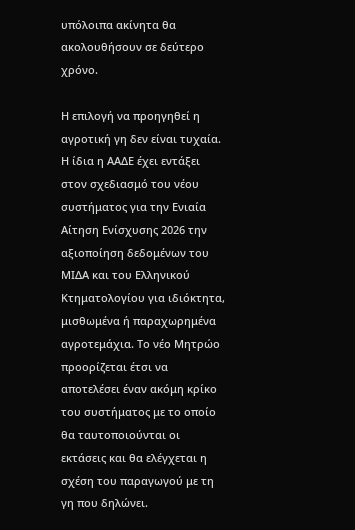υπόλοιπα ακίνητα θα ακολουθήσουν σε δεύτερο χρόνο.

Η επιλογή να προηγηθεί η αγροτική γη δεν είναι τυχαία. Η ίδια η ΑΑΔΕ έχει εντάξει στον σχεδιασμό του νέου συστήματος για την Ενιαία Αίτηση Ενίσχυσης 2026 την αξιοποίηση δεδομένων του ΜΙΔΑ και του Ελληνικού Κτηματολογίου για ιδιόκτητα, μισθωμένα ή παραχωρημένα αγροτεμάχια. Το νέο Μητρώο προορίζεται έτσι να αποτελέσει έναν ακόμη κρίκο του συστήματος με το οποίο θα ταυτοποιούνται οι εκτάσεις και θα ελέγχεται η σχέση του παραγωγού με τη γη που δηλώνει.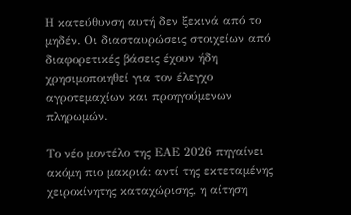Η κατεύθυνση αυτή δεν ξεκινά από το μηδέν. Οι διασταυρώσεις στοιχείων από διαφορετικές βάσεις έχουν ήδη χρησιμοποιηθεί για τον έλεγχο αγροτεμαχίων και προηγούμενων πληρωμών.

Το νέο μοντέλο της ΕΑΕ 2026 πηγαίνει ακόμη πιο μακριά: αντί της εκτεταμένης χειροκίνητης καταχώρισης, η αίτηση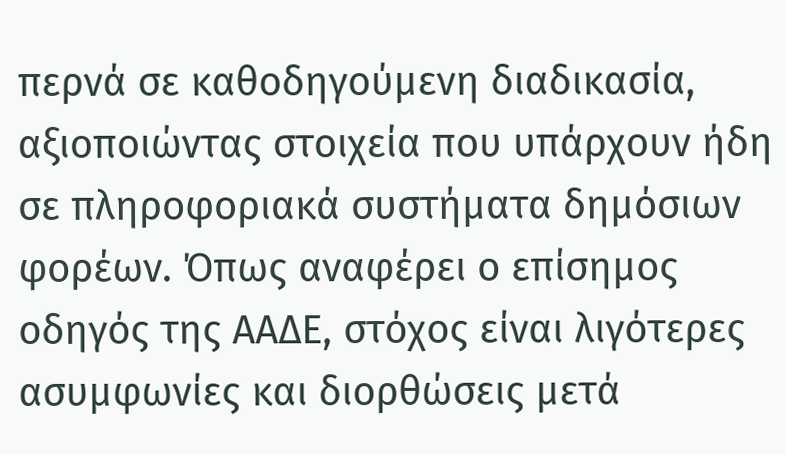περνά σε καθοδηγούμενη διαδικασία, αξιοποιώντας στοιχεία που υπάρχουν ήδη σε πληροφοριακά συστήματα δημόσιων φορέων. Όπως αναφέρει ο επίσημος οδηγός της ΑΑΔΕ, στόχος είναι λιγότερες ασυμφωνίες και διορθώσεις μετά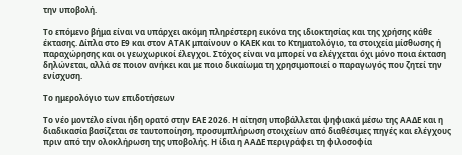την υποβολή.

Το επόμενο βήμα είναι να υπάρχει ακόμη πληρέστερη εικόνα της ιδιοκτησίας και της χρήσης κάθε έκτασης. Δίπλα στο Ε9 και στον ΑΤΑΚ μπαίνουν ο ΚΑΕΚ και το Κτηματολόγιο, τα στοιχεία μίσθωσης ή παραχώρησης και οι γεωχωρικοί έλεγχοι. Στόχος είναι να μπορεί να ελέγχεται όχι μόνο ποια έκταση δηλώνεται, αλλά σε ποιον ανήκει και με ποιο δικαίωμα τη χρησιμοποιεί ο παραγωγός που ζητεί την ενίσχυση.

Το ημερολόγιο των επιδοτήσεων

Το νέο μοντέλο είναι ήδη ορατό στην ΕΑΕ 2026. Η αίτηση υποβάλλεται ψηφιακά μέσω της ΑΑΔΕ και η διαδικασία βασίζεται σε ταυτοποίηση, προσυμπλήρωση στοιχείων από διαθέσιμες πηγές και ελέγχους πριν από την ολοκλήρωση της υποβολής. Η ίδια η ΑΑΔΕ περιγράφει τη φιλοσοφία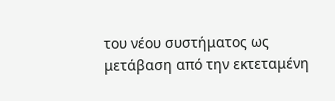του νέου συστήματος ως μετάβαση από την εκτεταμένη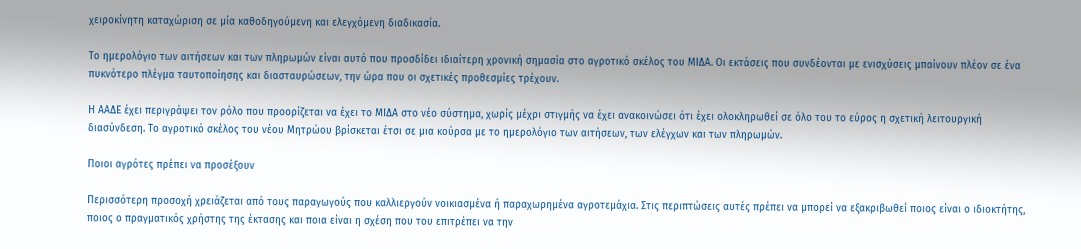χειροκίνητη καταχώριση σε μία καθοδηγούμενη και ελεγχόμενη διαδικασία.

Το ημερολόγιο των αιτήσεων και των πληρωμών είναι αυτό που προσδίδει ιδιαίτερη χρονική σημασία στο αγροτικό σκέλος του ΜΙΔΑ. Οι εκτάσεις που συνδέονται με ενισχύσεις μπαίνουν πλέον σε ένα πυκνότερο πλέγμα ταυτοποίησης και διασταυρώσεων, την ώρα που οι σχετικές προθεσμίες τρέχουν.

Η ΑΑΔΕ έχει περιγράψει τον ρόλο που προορίζεται να έχει το ΜΙΔΑ στο νέο σύστημα, χωρίς μέχρι στιγμής να έχει ανακοινώσει ότι έχει ολοκληρωθεί σε όλο του το εύρος η σχετική λειτουργική διασύνδεση. Το αγροτικό σκέλος του νέου Μητρώου βρίσκεται έτσι σε μια κούρσα με το ημερολόγιο των αιτήσεων, των ελέγχων και των πληρωμών.

Ποιοι αγρότες πρέπει να προσέξουν

Περισσότερη προσοχή χρειάζεται από τους παραγωγούς που καλλιεργούν νοικιασμένα ή παραχωρημένα αγροτεμάχια. Στις περιπτώσεις αυτές πρέπει να μπορεί να εξακριβωθεί ποιος είναι ο ιδιοκτήτης, ποιος ο πραγματικός χρήστης της έκτασης και ποια είναι η σχέση που του επιτρέπει να την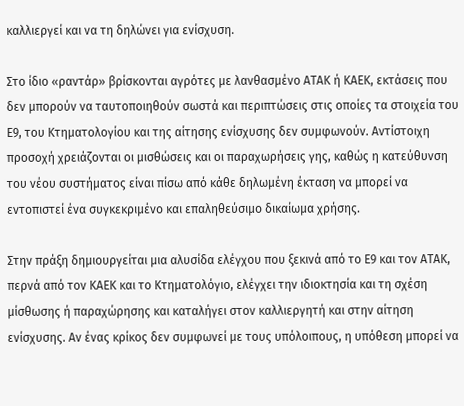καλλιεργεί και να τη δηλώνει για ενίσχυση.

Στο ίδιο «ραντάρ» βρίσκονται αγρότες με λανθασμένο ΑΤΑΚ ή ΚΑΕΚ, εκτάσεις που δεν μπορούν να ταυτοποιηθούν σωστά και περιπτώσεις στις οποίες τα στοιχεία του Ε9, του Κτηματολογίου και της αίτησης ενίσχυσης δεν συμφωνούν. Αντίστοιχη προσοχή χρειάζονται οι μισθώσεις και οι παραχωρήσεις γης, καθώς η κατεύθυνση του νέου συστήματος είναι πίσω από κάθε δηλωμένη έκταση να μπορεί να εντοπιστεί ένα συγκεκριμένο και επαληθεύσιμο δικαίωμα χρήσης.

Στην πράξη δημιουργείται μια αλυσίδα ελέγχου που ξεκινά από το Ε9 και τον ΑΤΑΚ, περνά από τον ΚΑΕΚ και το Κτηματολόγιο, ελέγχει την ιδιοκτησία και τη σχέση μίσθωσης ή παραχώρησης και καταλήγει στον καλλιεργητή και στην αίτηση ενίσχυσης. Αν ένας κρίκος δεν συμφωνεί με τους υπόλοιπους, η υπόθεση μπορεί να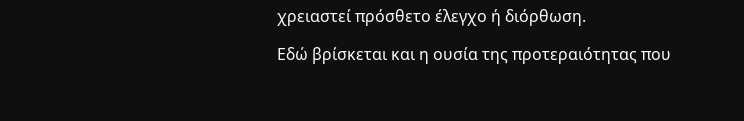χρειαστεί πρόσθετο έλεγχο ή διόρθωση.

Εδώ βρίσκεται και η ουσία της προτεραιότητας που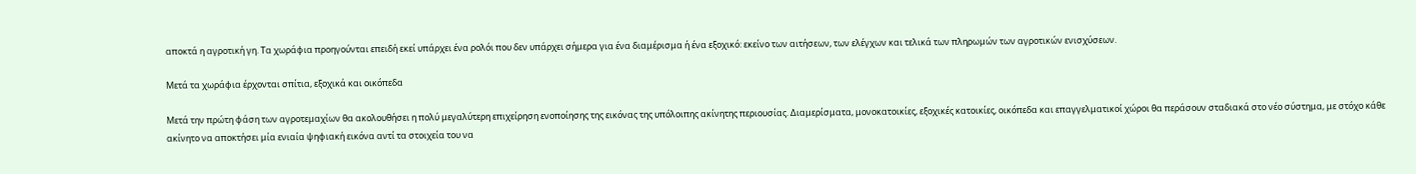αποκτά η αγροτική γη. Τα χωράφια προηγούνται επειδή εκεί υπάρχει ένα ρολόι που δεν υπάρχει σήμερα για ένα διαμέρισμα ή ένα εξοχικό: εκείνο των αιτήσεων, των ελέγχων και τελικά των πληρωμών των αγροτικών ενισχύσεων.

Μετά τα χωράφια έρχονται σπίτια, εξοχικά και οικόπεδα

Μετά την πρώτη φάση των αγροτεμαχίων θα ακολουθήσει η πολύ μεγαλύτερη επιχείρηση ενοποίησης της εικόνας της υπόλοιπης ακίνητης περιουσίας. Διαμερίσματα, μονοκατοικίες, εξοχικές κατοικίες, οικόπεδα και επαγγελματικοί χώροι θα περάσουν σταδιακά στο νέο σύστημα, με στόχο κάθε ακίνητο να αποκτήσει μία ενιαία ψηφιακή εικόνα αντί τα στοιχεία του να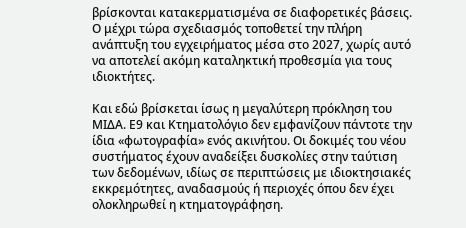βρίσκονται κατακερματισμένα σε διαφορετικές βάσεις. Ο μέχρι τώρα σχεδιασμός τοποθετεί την πλήρη ανάπτυξη του εγχειρήματος μέσα στο 2027, χωρίς αυτό να αποτελεί ακόμη καταληκτική προθεσμία για τους ιδιοκτήτες.

Και εδώ βρίσκεται ίσως η μεγαλύτερη πρόκληση του ΜΙΔΑ. Ε9 και Κτηματολόγιο δεν εμφανίζουν πάντοτε την ίδια «φωτογραφία» ενός ακινήτου. Οι δοκιμές του νέου συστήματος έχουν αναδείξει δυσκολίες στην ταύτιση των δεδομένων, ιδίως σε περιπτώσεις με ιδιοκτησιακές εκκρεμότητες, αναδασμούς ή περιοχές όπου δεν έχει ολοκληρωθεί η κτηματογράφηση.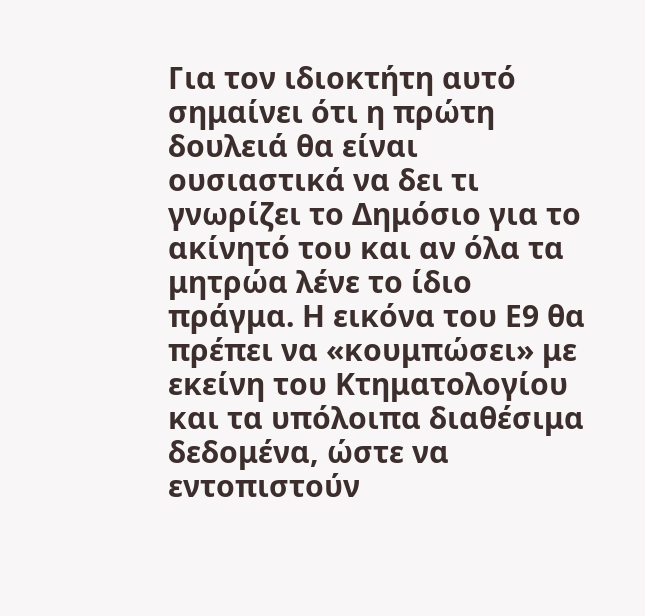Για τον ιδιοκτήτη αυτό σημαίνει ότι η πρώτη δουλειά θα είναι ουσιαστικά να δει τι γνωρίζει το Δημόσιο για το ακίνητό του και αν όλα τα μητρώα λένε το ίδιο πράγμα. Η εικόνα του Ε9 θα πρέπει να «κουμπώσει» με εκείνη του Κτηματολογίου και τα υπόλοιπα διαθέσιμα δεδομένα, ώστε να εντοπιστούν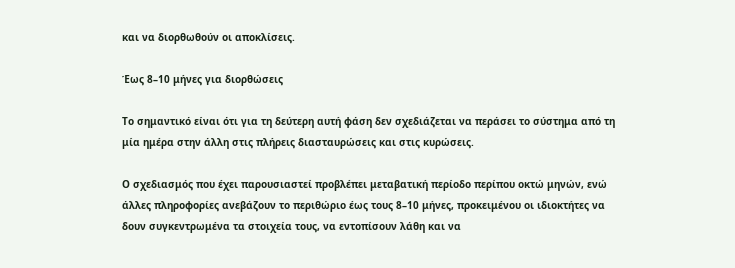και να διορθωθούν οι αποκλίσεις.

Έως 8–10 μήνες για διορθώσεις

Το σημαντικό είναι ότι για τη δεύτερη αυτή φάση δεν σχεδιάζεται να περάσει το σύστημα από τη μία ημέρα στην άλλη στις πλήρεις διασταυρώσεις και στις κυρώσεις.

Ο σχεδιασμός που έχει παρουσιαστεί προβλέπει μεταβατική περίοδο περίπου οκτώ μηνών, ενώ άλλες πληροφορίες ανεβάζουν το περιθώριο έως τους 8–10 μήνες, προκειμένου οι ιδιοκτήτες να δουν συγκεντρωμένα τα στοιχεία τους, να εντοπίσουν λάθη και να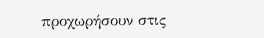προχωρήσουν στις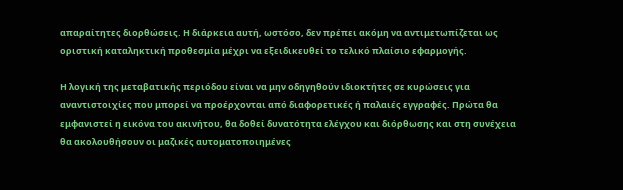απαραίτητες διορθώσεις. Η διάρκεια αυτή, ωστόσο, δεν πρέπει ακόμη να αντιμετωπίζεται ως οριστική καταληκτική προθεσμία μέχρι να εξειδικευθεί το τελικό πλαίσιο εφαρμογής.

Η λογική της μεταβατικής περιόδου είναι να μην οδηγηθούν ιδιοκτήτες σε κυρώσεις για αναντιστοιχίες που μπορεί να προέρχονται από διαφορετικές ή παλαιές εγγραφές. Πρώτα θα εμφανιστεί η εικόνα του ακινήτου, θα δοθεί δυνατότητα ελέγχου και διόρθωσης και στη συνέχεια θα ακολουθήσουν οι μαζικές αυτοματοποιημένες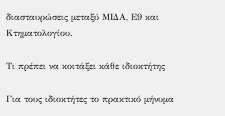διασταυρώσεις μεταξύ ΜΙΔΑ, Ε9 και Κτηματολογίου.

Τι πρέπει να κοιτάξει κάθε ιδιοκτήτης

Για τους ιδιοκτήτες το πρακτικό μήνυμα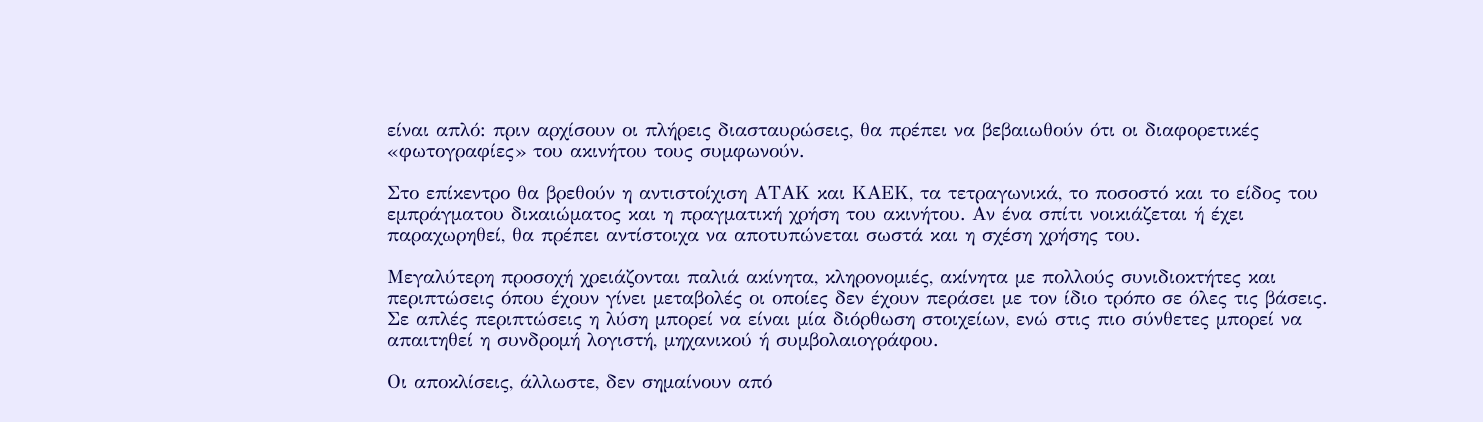είναι απλό: πριν αρχίσουν οι πλήρεις διασταυρώσεις, θα πρέπει να βεβαιωθούν ότι οι διαφορετικές «φωτογραφίες» του ακινήτου τους συμφωνούν.

Στο επίκεντρο θα βρεθούν η αντιστοίχιση ΑΤΑΚ και ΚΑΕΚ, τα τετραγωνικά, το ποσοστό και το είδος του εμπράγματου δικαιώματος και η πραγματική χρήση του ακινήτου. Αν ένα σπίτι νοικιάζεται ή έχει παραχωρηθεί, θα πρέπει αντίστοιχα να αποτυπώνεται σωστά και η σχέση χρήσης του.

Μεγαλύτερη προσοχή χρειάζονται παλιά ακίνητα, κληρονομιές, ακίνητα με πολλούς συνιδιοκτήτες και περιπτώσεις όπου έχουν γίνει μεταβολές οι οποίες δεν έχουν περάσει με τον ίδιο τρόπο σε όλες τις βάσεις. Σε απλές περιπτώσεις η λύση μπορεί να είναι μία διόρθωση στοιχείων, ενώ στις πιο σύνθετες μπορεί να απαιτηθεί η συνδρομή λογιστή, μηχανικού ή συμβολαιογράφου.

Οι αποκλίσεις, άλλωστε, δεν σημαίνουν από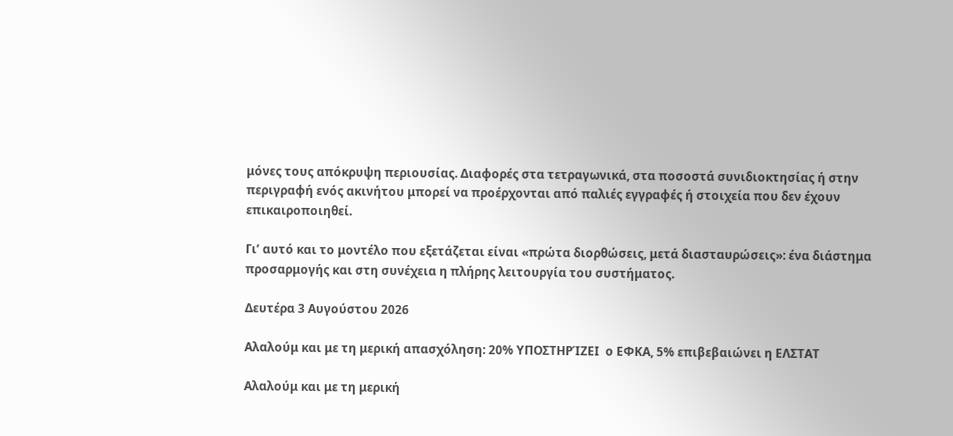μόνες τους απόκρυψη περιουσίας. Διαφορές στα τετραγωνικά, στα ποσοστά συνιδιοκτησίας ή στην περιγραφή ενός ακινήτου μπορεί να προέρχονται από παλιές εγγραφές ή στοιχεία που δεν έχουν επικαιροποιηθεί.

Γι’ αυτό και το μοντέλο που εξετάζεται είναι «πρώτα διορθώσεις, μετά διασταυρώσεις»: ένα διάστημα προσαρμογής και στη συνέχεια η πλήρης λειτουργία του συστήματος.

Δευτέρα 3 Αυγούστου 2026

Αλαλούμ και με τη μερική απασχόληση: 20% ΥΠΟΣΤΗΡΊΖΕΙ  ο ΕΦΚΑ, 5% επιβεβαιώνει η ΕΛΣΤΑΤ

Αλαλούμ και με τη μερική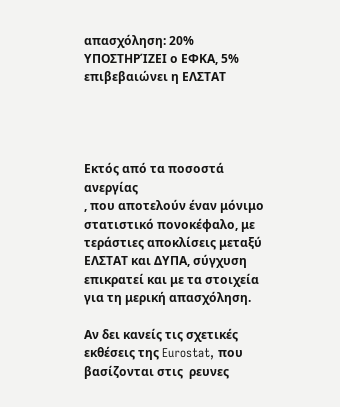απασχόληση: 20% ΥΠΟΣΤΗΡΊΖΕΙ ο ΕΦΚΑ, 5% επιβεβαιώνει η ΕΛΣΤΑΤ




Εκτός από τα ποσοστά ανεργίας
, που αποτελούν έναν μόνιμο στατιστικό πονοκέφαλο, με τεράστιες αποκλίσεις μεταξύ ΕΛΣΤΑΤ και ΔΥΠΑ, σύγχυση επικρατεί και με τα στοιχεία για τη μερική απασχόληση.

Αν δει κανείς τις σχετικές εκθέσεις της Eurostat, που βασίζονται στις  ρευνες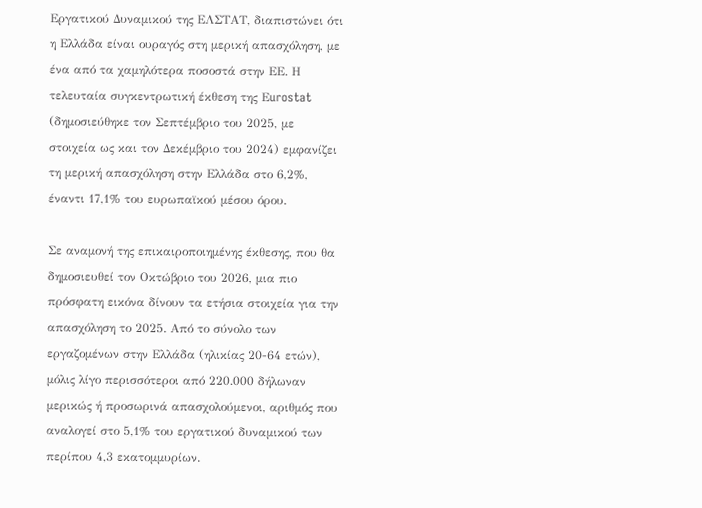Εργατικού Δυναμικού της ΕΛΣΤΑΤ, διαπιστώνει ότι η Ελλάδα είναι ουραγός στη μερική απασχόληση, με ένα από τα χαμηλότερα ποσοστά στην ΕΕ. Η τελευταία συγκεντρωτική έκθεση της Εurostat (δημοσιεύθηκε τον Σεπτέμβριο του 2025, με στοιχεία ως και τον Δεκέμβριο του 2024) εμφανίζει τη μερική απασχόληση στην Ελλάδα στο 6,2%, έναντι 17,1% του ευρωπαϊκού μέσου όρου.

Σε αναμονή της επικαιροποιημένης έκθεσης, που θα δημοσιευθεί τον Οκτώβριο του 2026, μια πιο πρόσφατη εικόνα δίνουν τα ετήσια στοιχεία για την απασχόληση το 2025. Από το σύνολο των εργαζομένων στην Ελλάδα (ηλικίας 20-64 ετών), μόλις λίγο περισσότεροι από 220.000 δήλωναν μερικώς ή προσωρινά απασχολούμενοι, αριθμός που αναλογεί στο 5,1% του εργατικού δυναμικού των περίπου 4,3 εκατομμυρίων.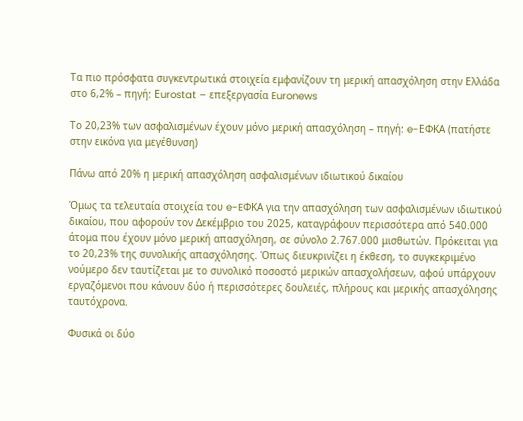Τα πιο πρόσφατα συγκεντρωτικά στοιχεία εμφανίζουν τη μερική απασχόληση στην Ελλάδα στο 6,2% – πηγή: Εurostat – επεξεργασία Euronews

Το 20,23% των ασφαλισμένων έχουν μόνο μερική απασχόληση – πηγή: e-ΕΦΚΑ (πατήστε στην εικόνα για μεγέθυνση)

Πάνω από 20% η μερική απασχόληση ασφαλισμένων ιδιωτικού δικαίου

Όμως τα τελευταία στοιχεία του e-EΦΚΑ για την απασχόληση των ασφαλισμένων ιδιωτικού δικαίου, που αφορούν τον Δεκέμβριο του 2025, καταγράφουν περισσότερα από 540.000 άτομα που έχουν μόνο μερική απασχόληση, σε σύνολο 2.767.000 μισθωτών. Πρόκειται για το 20,23% της συνολικής απασχόλησης. Όπως διευκρινίζει η έκθεση, το συγκεκριμένο νούμερo δεν ταυτίζεται με το συνολικό ποσοστό μερικών απασχολήσεων, αφού υπάρχουν εργαζόμενοι που κάνουν δύο ή περισσότερες δουλειές, πλήρους και μερικής απασχόλησης ταυτόχρονα.

Φυσικά οι δύο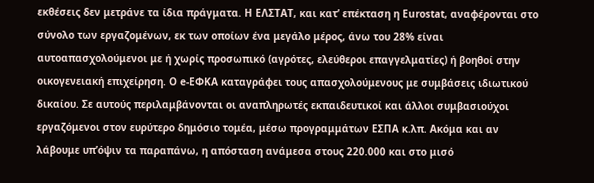εκθέσεις δεν μετράνε τα ίδια πράγματα. Η ΕΛΣΤΑΤ, και κατ’ επέκταση η Εurostat, αναφέρονται στο σύνολο των εργαζομένων, εκ των οποίων ένα μεγάλο μέρος, άνω του 28% είναι αυτοαπασχολούμενοι με ή χωρίς προσωπικό (αγρότες, ελεύθεροι επαγγελματίες) ή βοηθοί στην οικογενειακή επιχείρηση. Ο e-EΦΚΑ καταγράφει τους απασχολούμενους με συμβάσεις ιδιωτικού δικαίου. Σε αυτούς περιλαμβάνονται οι αναπληρωτές εκπαιδευτικοί και άλλοι συμβασιούχοι εργαζόμενοι στον ευρύτερο δημόσιο τομέα, μέσω προγραμμάτων ΕΣΠΑ κ.λπ. Ακόμα και αν λάβουμε υπ’όψιν τα παραπάνω, η απόσταση ανάμεσα στους 220.000 και στο μισό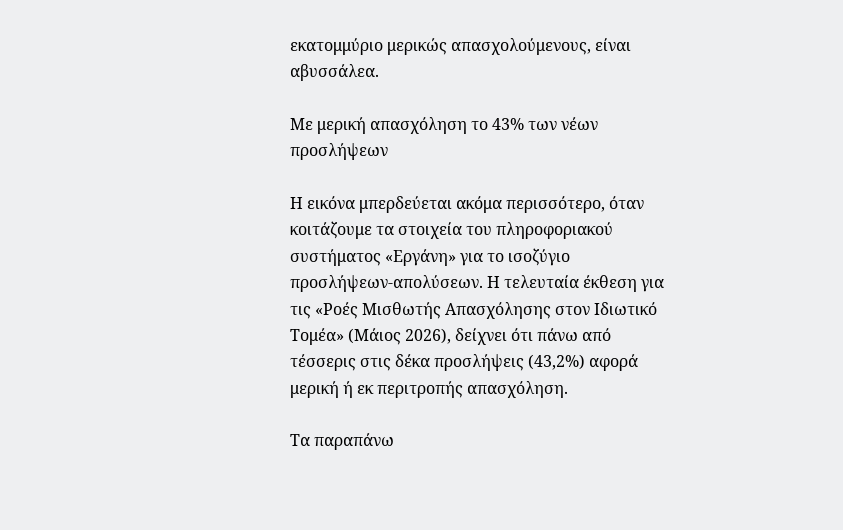εκατομμύριο μερικώς απασχολούμενους, είναι αβυσσάλεα.

Με μερική απασχόληση το 43% των νέων προσλήψεων

Η εικόνα μπερδεύεται ακόμα περισσότερο, όταν κοιτάζουμε τα στοιχεία του πληροφοριακού συστήματος «Εργάνη» για το ισοζύγιο προσλήψεων-απολύσεων. Η τελευταία έκθεση για τις «Ροές Μισθωτής Απασχόλησης στον Ιδιωτικό Τομέα» (Μάιος 2026), δείχνει ότι πάνω από τέσσερις στις δέκα προσλήψεις (43,2%) αφορά μερική ή εκ περιτροπής απασχόληση.

Τα παραπάνω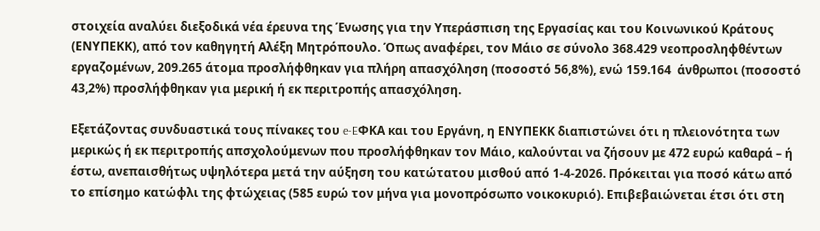στοιχεία αναλύει διεξοδικά νέα έρευνα της Ένωσης για την Υπεράσπιση της Εργασίας και του Κοινωνικού Κράτους (ΕΝΥΠΕΚΚ), από τον καθηγητή Αλέξη Μητρόπουλο. Όπως αναφέρει, τον Μάιο σε σύνολο 368.429 νεοπροσληφθέντων εργαζομένων, 209.265 άτομα προσλήφθηκαν για πλήρη απασχόληση (ποσοστό 56,8%), ενώ 159.164  άνθρωποι (ποσοστό 43,2%) προσλήφθηκαν για μερική ή εκ περιτροπής απασχόληση.

Εξετάζοντας συνδυαστικά τους πίνακες του e-EΦΚΑ και του Εργάνη, η ΕΝΥΠΕΚΚ διαπιστώνει ότι η πλειονότητα των μερικώς ή εκ περιτροπής απσχολούμενων που προσλήφθηκαν τον Μάιο, καλούνται να ζήσουν με 472 ευρώ καθαρά – ή έστω, ανεπαισθήτως υψηλότερα μετά την αύξηση του κατώτατου μισθού από 1-4-2026. Πρόκειται για ποσό κάτω από το επίσημο κατώφλι της φτώχειας (585 ευρώ τον μήνα για μονοπρόσωπο νοικοκυριό). Επιβεβαιώνεται έτσι ότι στη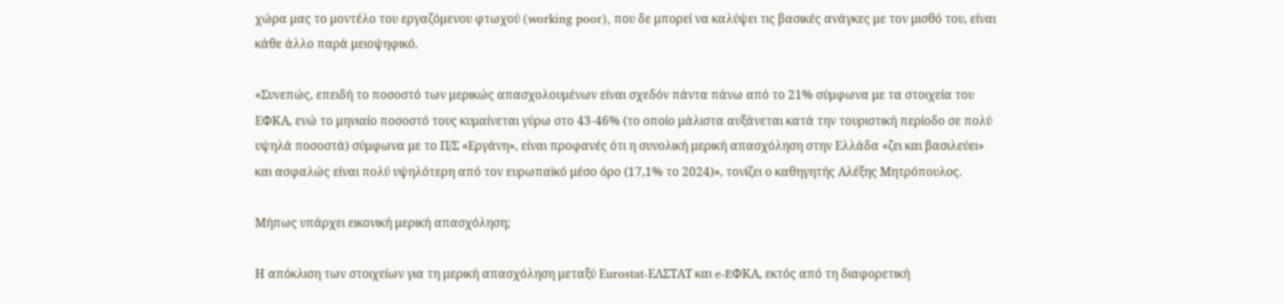χώρα μας το μοντέλο του εργαζόμενου φτωχού (working poor), που δε μπορεί να καλύψει τις βασικές ανάγκες με τον μισθό του, είναι κάθε άλλο παρά μειοψηφικό.

«Συνεπώς, επειδή το ποσοστό των μερικώς απασχολουμένων είναι σχεδόν πάντα πάνω από το 21% σύμφωνα με τα στοιχεία του ΕΦΚΑ, ενώ το μηνιαίο ποσοστό τους κυμαίνεται γύρω στο 43-46% (το οποίο μάλιστα αυξάνεται κατά την τουριστική περίοδο σε πολύ υψηλά ποσοστά) σύμφωνα με το Π/Σ «Εργάνη», είναι προφανές ότι η συνολική μερική απασχόληση στην Ελλάδα «ζει και βασιλεύει» και ασφαλώς είναι πολύ υψηλότερη από τον ευρωπαϊκό μέσο όρο (17,1% το 2024)», τονίζει ο καθηγητής Αλέξης Μητρόπουλος.

Μήπως υπάρχει εικονική μερική απασχόληση;

Η απόκλιση των στοιχείων για τη μερική απασχόληση μεταξύ Εurostat-ΕΛΣΤΑΤ και e-EΦΚΑ, εκτός από τη διαφορετική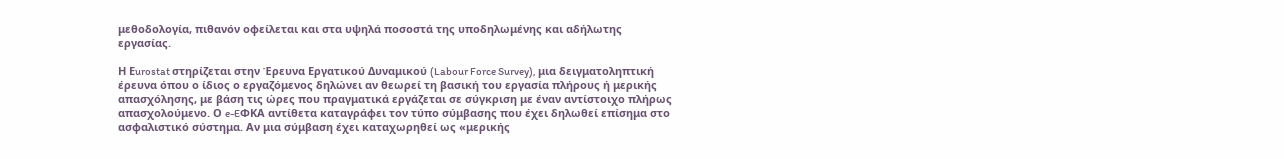μεθοδολογία, πιθανόν οφείλεται και στα υψηλά ποσοστά της υποδηλωμένης και αδήλωτης εργασίας.

Η Εurostat στηρίζεται στην Έρευνα Εργατικού Δυναμικού (Labour Force Survey), μια δειγματοληπτική έρευνα όπου ο ίδιος ο εργαζόμενος δηλώνει αν θεωρεί τη βασική του εργασία πλήρους ή μερικής απασχόλησης, με βάση τις ώρες που πραγματικά εργάζεται σε σύγκριση με έναν αντίστοιχο πλήρως απασχολούμενο. Ο e-EΦΚΑ αντίθετα καταγράφει τον τύπο σύμβασης που έχει δηλωθεί επίσημα στο ασφαλιστικό σύστημα. Αν μια σύμβαση έχει καταχωρηθεί ως «μερικής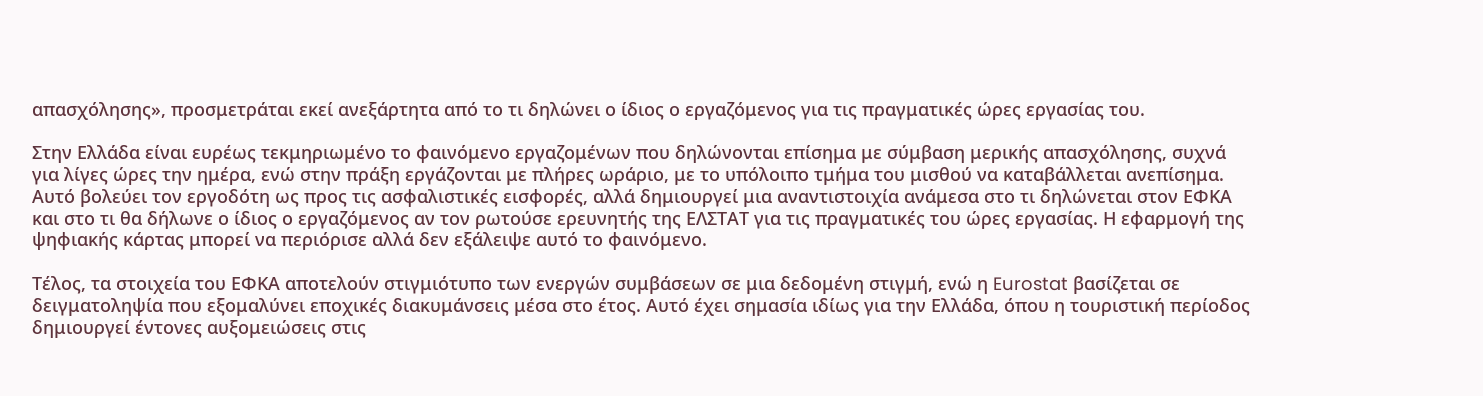απασχόλησης», προσμετράται εκεί ανεξάρτητα από το τι δηλώνει ο ίδιος ο εργαζόμενος για τις πραγματικές ώρες εργασίας του.

Στην Ελλάδα είναι ευρέως τεκμηριωμένο το φαινόμενο εργαζομένων που δηλώνονται επίσημα με σύμβαση μερικής απασχόλησης, συχνά για λίγες ώρες την ημέρα, ενώ στην πράξη εργάζονται με πλήρες ωράριο, με το υπόλοιπο τμήμα του μισθού να καταβάλλεται ανεπίσημα. Αυτό βολεύει τον εργοδότη ως προς τις ασφαλιστικές εισφορές, αλλά δημιουργεί μια αναντιστοιχία ανάμεσα στο τι δηλώνεται στον ΕΦΚΑ και στο τι θα δήλωνε ο ίδιος ο εργαζόμενος αν τον ρωτούσε ερευνητής της ΕΛΣΤΑΤ για τις πραγματικές του ώρες εργασίας. Η εφαρμογή της ψηφιακής κάρτας μπορεί να περιόρισε αλλά δεν εξάλειψε αυτό το φαινόμενο.

Τέλος, τα στοιχεία του ΕΦΚΑ αποτελούν στιγμιότυπο των ενεργών συμβάσεων σε μια δεδομένη στιγμή, ενώ η Eurostat βασίζεται σε δειγματοληψία που εξομαλύνει εποχικές διακυμάνσεις μέσα στο έτος. Αυτό έχει σημασία ιδίως για την Ελλάδα, όπου η τουριστική περίοδος δημιουργεί έντονες αυξομειώσεις στις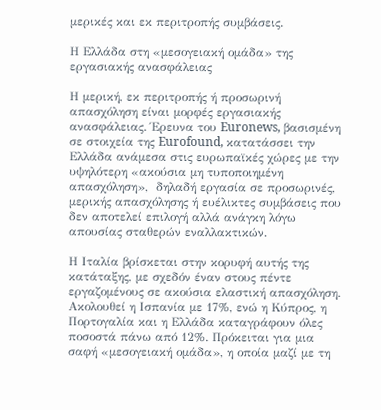μερικές και εκ περιτροπής συμβάσεις.

Η Ελλάδα στη «μεσογειακή ομάδα» της εργασιακής ανασφάλειας

Η μερική, εκ περιτροπής ή προσωρινή απασχόληση είναι μορφές εργασιακής ανασφάλειας. Έρευνα του Euronews, βασισμένη σε στοιχεία της Eurofound, κατατάσσει την Ελλάδα ανάμεσα στις ευρωπαϊκές χώρες με την υψηλότερη «ακούσια μη τυποποιημένη απασχόληση»,  δηλαδή εργασία σε προσωρινές, μερικής απασχόλησης ή ευέλικτες συμβάσεις που δεν αποτελεί επιλογή αλλά ανάγκη λόγω απουσίας σταθερών εναλλακτικών.

Η Ιταλία βρίσκεται στην κορυφή αυτής της κατάταξης, με σχεδόν έναν στους πέντε εργαζομένους σε ακούσια ελαστική απασχόληση. Ακολουθεί η Ισπανία με 17%, ενώ η Κύπρος, η Πορτογαλία και η Ελλάδα καταγράφουν όλες ποσοστά πάνω από 12%. Πρόκειται για μια σαφή «μεσογειακή ομάδα», η οποία μαζί με τη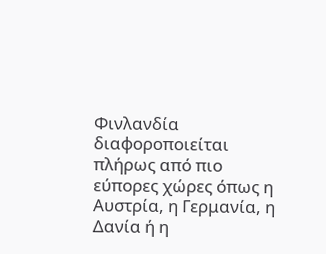Φινλανδία διαφοροποιείται πλήρως από πιο εύπορες χώρες όπως η Αυστρία, η Γερμανία, η Δανία ή η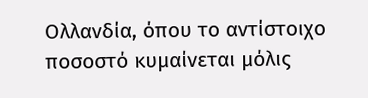Ολλανδία, όπου το αντίστοιχο ποσοστό κυμαίνεται μόλις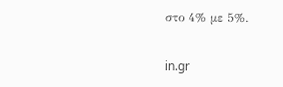στο 4% με 5%.

in.gr